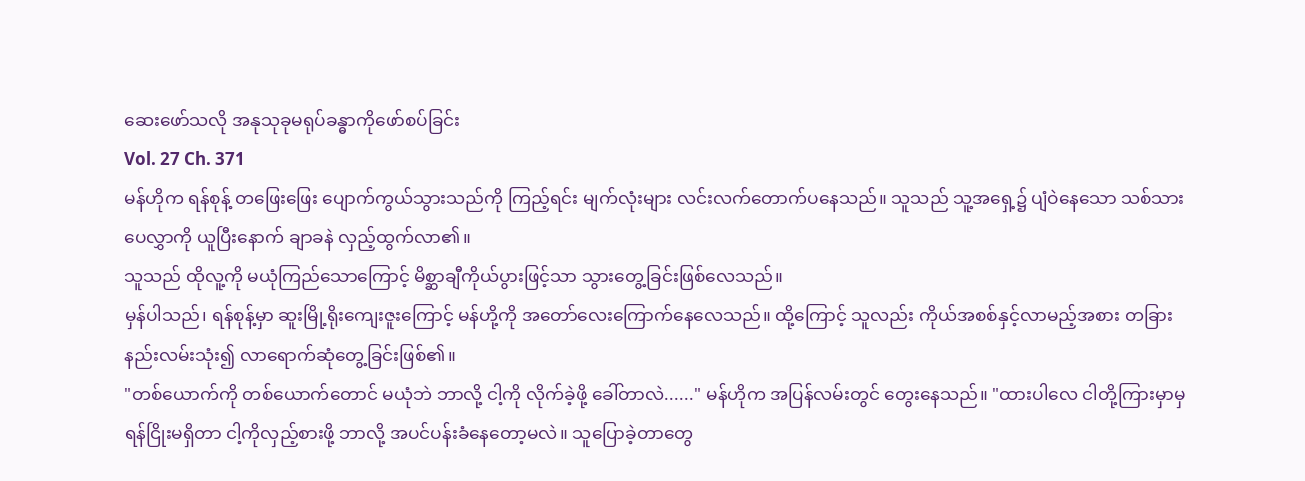ဆေးဖော်သလို အနုသုခုမရုပ်ခန္ဓာကိုဖော်စပ်ခြင်း
Vol. 27 Ch. 371
မန်ဟိုက ရန်စုန့် တဖြေးဖြေး ပျောက်ကွယ်သွားသည်ကို ကြည့်ရင်း မျက်လုံးများ လင်းလက်တောက်ပနေသည်။ သူသည် သူ့အရှေ့၌ ပျံဝဲနေသော သစ်သားပေလွှာကို ယူပြီးနောက် ချာခနဲ လှည့်ထွက်လာ၏။
သူသည် ထိုလူ့ကို မယုံကြည်သောကြောင့် မိစ္ဆာချီကိုယ်ပွားဖြင့်သာ သွားတွေ့ခြင်းဖြစ်လေသည်။
မှန်ပါသည်၊ ရန်စုန့်မှာ ဆူးမြို့ရိုးကျေးဇူးကြောင့် မန်ဟို့ကို အတော်လေးကြောက်နေလေသည်။ ထို့ကြောင့် သူလည်း ကိုယ်အစစ်နှင့်လာမည့်အစား တခြားနည်းလမ်းသုံး၍ လာရောက်ဆုံတွေ့ခြင်းဖြစ်၏။
"တစ်ယောက်ကို တစ်ယောက်တောင် မယုံဘဲ ဘာလို့ ငါ့ကို လိုက်ခဲ့ဖို့ ခေါ်တာလဲ......" မန်ဟိုက အပြန်လမ်းတွင် တွေးနေသည်။ "ထားပါလေ ငါတို့ကြားမှာမှ ရန်ငြိုးမရှိတာ ငါ့ကိုလှည့်စားဖို့ ဘာလို့ အပင်ပန်းခံနေတော့မလဲ။ သူပြောခဲ့တာတွေ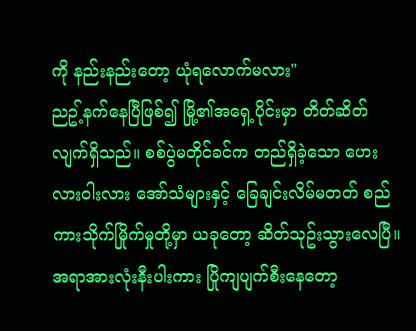ကို နည်းနည်းတော့ ယုံရလောက်မလား"
ညဥ့်နက်နေပြီဖြစ်၍ မြို့၏အရှေ့ပိုင်းမှာ တိတ်ဆိတ်လျက်ရှိသည်။ စစ်ပွဲမတိုင်ခင်က တည်ရှိခဲ့သော ဟေးလားဝါးလား အော်သံများနှင့် ခြေချင်းလိမ်မတတ် စည်ကားသိုက်မြိုက်မှုတို့မှာ ယခုတော့ ဆိတ်သုဥ်းသွားလေပြီ။ အရာအားလုံးနီးပါးကား ပြိုကျပျက်စီးနေတော့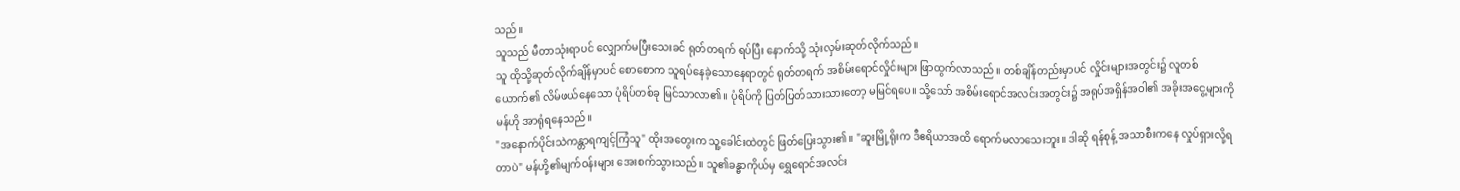သည်။
သူသည် မီတာသုံးရာပင် လျှောက်မပြီးသေးခင် ရုတ်တရက် ရပ်ပြီး နောက်သို့ သုံးလှမ်းဆုတ်လိုက်သည်။
သူ ထိုသို့ဆုတ်လိုက်ချိန်မှာပင် စောစောက သူရပ်နေခဲ့သောနေရာတွင် ရုတ်တရက် အစိမ်းရောင်လှိုင်းများ ဖြာထွက်လာသည်။ တစ်ချိန်တည်းမှာပင် လှိုင်းများအတွင်း၌ လူတစ်ယောက်၏ လိမ်ဖယ်နေသော ပုံရိပ်တစ်ခု မြင်သာလာ၏။ ပုံရိပ်ကို ပြတ်ပြတ်သားသားတော့ မမြင်ရပေ။ သို့သော် အစိမ်းရောင်အလင်းအတွင်း၌ အရုပ်အရှိန်အဝါ၏ အခိုးအငွေ့များကို မန်ဟို အာရုံရနေသည်။
"အနောက်ပိုင်းသဲကန္တာရကျင့်ကြံသူ" ထိုးအတွေးက သူ့ခေါင်းထဲတွင် ဖြတ်ပြေးသွား၏။ "ဆူးမြို့ရိုးက ဒီဧရိယာအထိ ရောက်မလာသေးဘူး။ ဒါဆို ရန်စုန့် အသာစီးကနေ လှုပ်ရှားလို့ရတာပဲ" မန်ဟို့၏မျက်ဝန်းများ အေးစက်သွားသည်။ သူ၏ခန္ဓာကိုယ်မှ ရွှေရောင်အလင်း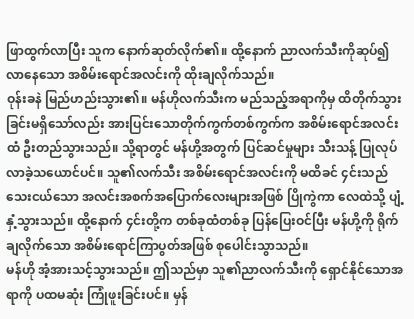ဖြာထွက်လာပြီး သူက နောက်ဆုတ်လိုက်၏။ ထို့နောက် ညာလက်သီးကိုဆုပ်၍ လာနေသော အစိမ်းရောင်အလင်းကို ထိုးချလိုက်သည်။
ဝုန်းခနဲ မြည်ဟည်းသွား၏။ မန်ဟိုလက်သီးက မည်သည့်အရာကိုမှ ထိတိုက်သွားခြင်းမရှိသော်လည်း အားပြင်းသောတိုက်ကွက်တစ်ကွက်က အစိမ်းရောင်အလင်းထံ ဦးတည်သွားသည်။ သို့ရာတွင် မန်ဟို့အတွက် ပြင်ဆင်မှုများ သီးသန့် ပြုလုပ်လာခဲ့သယောင်ပင်။ သူ၏လက်သီး အစိမ်းရောင်အလင်းကို မထိခင် ၄င်းသည် သေးငယ်သော အလင်းအစက်အပြောက်လေးများအဖြစ် ပြိုကွဲကာ လေထဲသို့ ပျံ့နှံ့သွားသည်။ ထို့နောက် ၄င်းတို့က တစ်ခုထံတစ်ခု ပြန်ပြေးဝင်ပြီး မန်ဟို့ကို ရိုက်ချလိုက်သော အစိမ်းရောင်ကြာပွတ်အဖြစ် စုပေါင်းသွာသည်။
မန်ဟို အံ့အားသင့်သွားသည်။ ဤသည်မှာ သူ၏ညာလက်သီးကို ရှောင်နိုင်သောအရာကို ပထမဆုံး ကြုံဖူးခြင်းပင်။ မှန်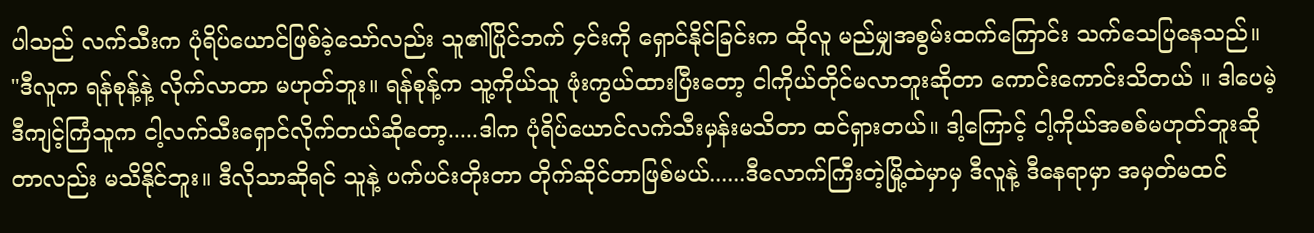ပါသည် လက်သီးက ပုံရိပ်ယောင်ဖြစ်ခဲ့သော်လည်း သူ၏ပြိုင်ဘက် ၄င်းကို ရှောင်နိုင်ခြင်းက ထိုလူ မည်မျှအစွမ်းထက်ကြောင်း သက်သေပြနေသည်။
"ဒီလူက ရန်စုန့်နဲ့ လိုက်လာတာ မဟုတ်ဘူး။ ရန်စုန့်က သူ့ကိုယ်သူ ဖုံးကွယ်ထားပြီးတော့ ငါကိုယ်တိုင်မလာဘူးဆိုတာ ကောင်းကောင်းသိတယ် ။ ဒါပေမဲ့ ဒီကျင့်ကြံသူက ငါ့လက်သီးရှောင်လိုက်တယ်ဆိုတော့.....ဒါက ပုံရိပ်ယောင်လက်သီးမှန်းမသိတာ ထင်ရှားတယ်။ ဒါ့ကြောင့် ငါ့ကိုယ်အစစ်မဟုတ်ဘူးဆိုတာလည်း မသိနိုင်ဘူး။ ဒီလိုသာဆိုရင် သူနဲ့ ပက်ပင်းတိုးတာ တိုက်ဆိုင်တာဖြစ်မယ်......ဒီလောက်ကြီးတဲ့မြို့ထဲမှာမှ ဒီလူနဲ့ ဒီနေရာမှာ အမှတ်မထင်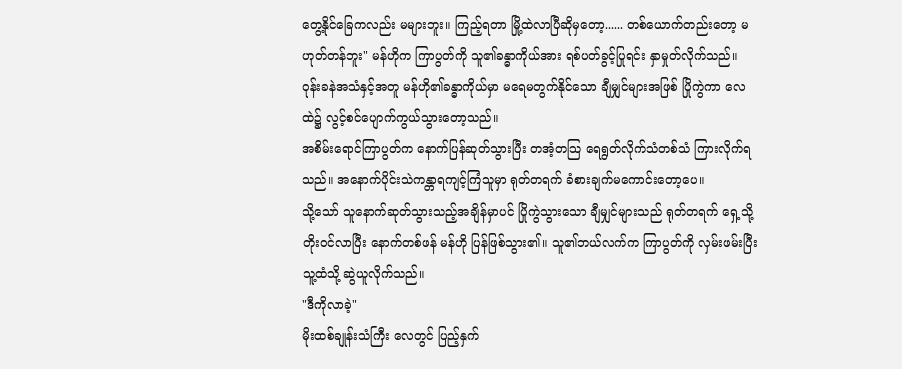တွေ့နိုင်ခြေကလည်း မများဘူး။ ကြည့်ရတာ မြို့ထဲလာပြီဆိုမှတော့...... တစ်ယောက်တည်းတော့ မဟုတ်တန်ဘူး" မန်ဟိုက ကြာပွတ်ကို သူ၏ခန္ဓာကိုယ်အား ရစ်ပတ်ခွင့်ပြုရင်း နှာမှုတ်လိုက်သည်။
ဝုန်းခနဲအသံနှင့်အတူ မန်ဟို၏ခန္ဓာကိုယ်မှာ မရေမတွက်နိုင်သော ချီမျှင်များအဖြစ် ပြိုကွဲကာ လေထဲ၌ လွင့်စင်ပျောက်ကွယ်သွားတော့သည်။
အစိမ်းရောင်ကြာပွတ်က နောက်ပြန်ဆုတ်သွားပြီး တအံ့တသြ ရေရွတ်လိုက်သံတစ်သံ ကြားလိုက်ရသည်။ အနောက်ပိုင်းသဲကန္တာရကျင့်ကြံသူမှာ ရုတ်တရက် ခံစားချက်မကောင်းတော့ပေ။
သို့သော် သူနောက်ဆုတ်သွားသည့်အချိန်မှာပင် ပြိုကွဲသွားသော ချီမျှင်များသည် ရုတ်တရက် ရှေ့သို့တိုးဝင်လာပြီး နောက်တစ်ဖန် မန်ဟို ပြန်ဖြစ်သွား၏။ သူ၏ဘယ်လက်က ကြာပွတ်ကို လှမ်းဖမ်းပြီး သူ့ထံသို့ ဆွဲယူလိုက်သည်။
"ဒီကိုလာခဲ့"
မိုးထစ်ချုန်းသံကြီး လေတွင် ပြည့်နှက်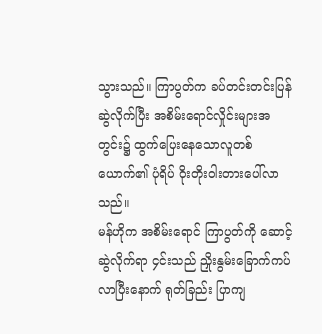သွားသည်။ ကြာပွတ်က ခပ်တင်းတင်းပြန်ဆွဲလိုက်ပြီး အစိမ်းရောင်လှိုင်းများအတွင်း၌ ထွက်ပြေးနေသောလူတစ်ယောက်၏ ပုံရိပ် ဝိုးတိုးဝါးတားပေါ်လာသည်။
မန်ဟိုက အစိမ်းရောင် ကြာပွတ်ကို ဆောင့်ဆွဲလိုက်ရာ ၄င်းသည် ညှိုးနွမ်းခြောက်ကပ်လာပြီးနောက် ရုတ်ခြည်း ပြာကျ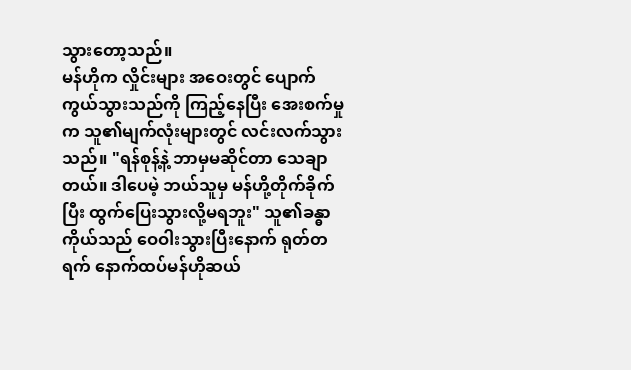သွားတော့သည်။
မန်ဟိုက လှိုင်းများ အဝေးတွင် ပျောက်ကွယ်သွားသည်ကို ကြည့်နေပြီး အေးစက်မှုက သူ၏မျက်လုံးများတွင် လင်းလက်သွားသည်။ "ရန်စုန့်နဲ့ ဘာမှမဆိုင်တာ သေချာတယ်။ ဒါပေမဲ့ ဘယ်သူမှ မန်ဟို့တိုက်ခိုက်ပြီး ထွက်ပြေးသွားလို့မရဘူး" သူ၏ခန္ဓာကိုယ်သည် ဝေဝါးသွားပြီးနောက် ရုတ်တရက် နောက်ထပ်မန်ဟိုဆယ်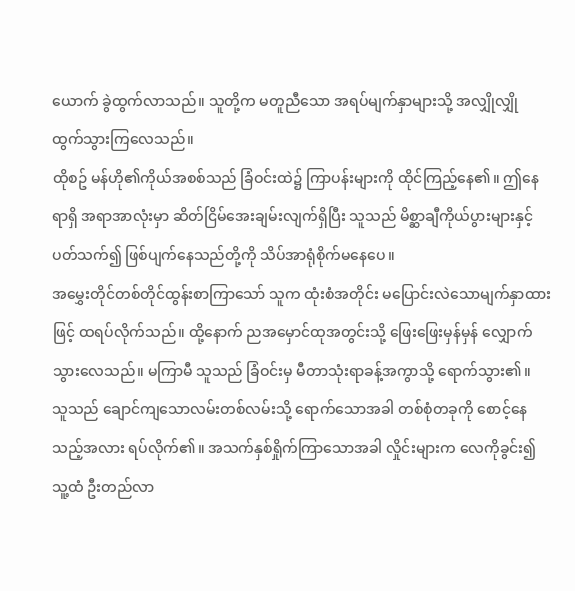ယောက် ခွဲထွက်လာသည်။ သူတို့က မတူညီသော အရပ်မျက်နှာများသို့ အလျှိုလျှို ထွက်သွားကြလေသည်။
ထိုစဥ် မန်ဟို၏ကိုယ်အစစ်သည် ခြံဝင်းထဲ၌ ကြာပန်းများကို ထိုင်ကြည့်နေ၏။ ဤနေရာရှိ အရာအာလုံးမှာ ဆိတ်ငြိမ်အေးချမ်းလျက်ရှိပြီး သူသည် မိစ္ဆာချီကိုယ်ပွားများနှင့်ပတ်သက်၍ ဖြစ်ပျက်နေသည်တို့ကို သိပ်အာရုံစိုက်မနေပေ။
အမွှေးတိုင်တစ်တိုင်ထွန်းစာကြာသော် သူက ထုံးစံအတိုင်း မပြောင်းလဲသောမျက်နှာထားဖြင့် ထရပ်လိုက်သည်။ ထို့နောက် ညအမှောင်ထုအတွင်းသို့ ဖြေးဖြေးမှန်မှန် လျှောက်သွားလေသည်။ မကြာမီ သူသည် ခြံဝင်းမှ မီတာသုံးရာခန့်အကွာသို့ ရောက်သွား၏။
သူသည် ချောင်ကျသောလမ်းတစ်လမ်းသို့ ရောက်သောအခါ တစ်စုံတခုကို စောင့်နေသည့်အလား ရပ်လိုက်၏။ အသက်နှစ်ရှိုက်ကြာသောအခါ လှိုင်းများက လေကိုခွင်း၍ သူ့ထံ ဦးတည်လာ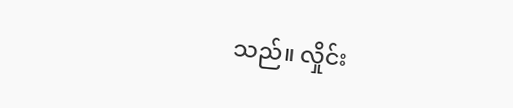သည်။ လှိုင်း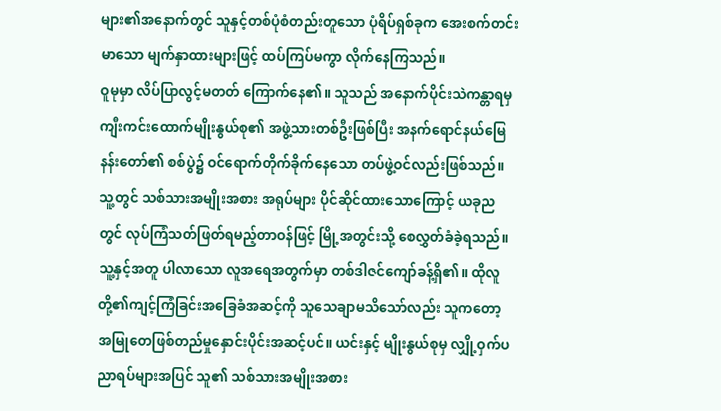များ၏အနောက်တွင် သူနှင့်တစ်ပုံစံတည်းတူသော ပုံရိပ်ရှစ်ခုက အေးစက်တင်းမာသော မျက်နှာထားများဖြင့် ထပ်ကြပ်မကွာ လိုက်နေကြသည်။
ဝူမုမှာ လိပ်ပြာလွင့်မတတ် ကြောက်နေ၏။ သူသည် အနောက်ပိုင်းသဲကန္တာရမှ ကျီးကင်းထောက်မျိုးနွယ်စု၏ အဖွဲ့သားတစ်ဦးဖြစ်ပြီး အနက်ရောင်နယ်မြေနန်းတော်၏ စစ်ပွဲ၌ ဝင်ရောက်တိုက်ခိုက်နေသော တပ်ဖွဲ့ဝင်လည်းဖြစ်သည်။ သူ့တွင် သစ်သားအမျိုးအစား အရုပ်များ ပိုင်ဆိုင်ထားသောကြောင့် ယခုညတွင် လုပ်ကြံသတ်ဖြတ်ရမည့်တာဝန်ဖြင့် မြို့အတွင်းသို့ စေလွှတ်ခံခဲ့ရသည်။
သူ့နှင့်အတူ ပါလာသော လူအရေအတွက်မှာ တစ်ဒါဇင်ကျော်ခန့်ရှိ၏။ ထိုလူတို့၏ကျင့်ကြံခြင်းအခြေခံအဆင့်ကို သူသေချာမသိသော်လည်း သူကတော့ အမြုတေဖြစ်တည်မှုနှောင်းပိုင်းအဆင့်ပင်။ ယင်းနှင့် မျိုးနွယ်စုမှ လျှို့ဝှက်ပညာရပ်များအပြင် သူ၏ သစ်သားအမျိုးအစား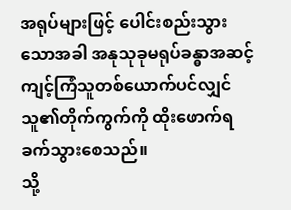အရုပ်များဖြင့် ပေါင်းစည်းသွားသောအခါ အနုသုခုမရုပ်ခန္ဓာအဆင့် ကျင့်ကြံသူတစ်ယောက်ပင်လျှင် သူ၏တိုက်ကွက်ကို ထိုးဖောက်ရခက်သွားစေသည်။
သို့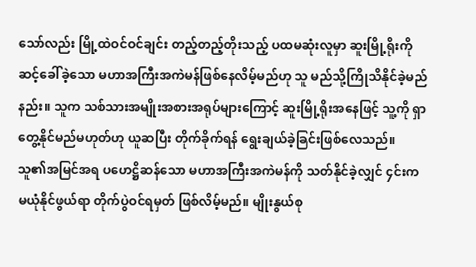သော်လည်း မြို့ထဲဝင်ဝင်ချင်း တည့်တည့်တိုးသည့် ပထမဆုံးလူမှာ ဆူးမြို့ရိုးကို ဆင့်ခေါ်ခဲ့သော မဟာအကြီးအကဲမန်ဖြစ်နေလိမ့်မည်ဟု သူ မည်သို့ကြိုသိနိုင်ခဲ့မည်နည်း။ သူက သစ်သားအမျိုးအစားအရုပ်များကြောင့် ဆူးမြို့ရိုးအနေဖြင့် သူ့ကို ရှာတွေ့နိုင်မည်မဟုတ်ဟု ယူဆပြီး တိုက်ခိုက်ရန် ရွေးချယ်ခဲ့ခြင်းဖြစ်လေသည်။
သူ၏အမြင်အရ ပဟေဋ္ဌိဆန်သော မဟာအကြီးအကဲမန်ကို သတ်နိုင်ခဲ့လျှင် ၄င်းက မယုံနိုင်ဖွယ်ရာ တိုက်ပွဲဝင်ရမှတ် ဖြစ်လိမ့်မည်။ မျိုးနွယ်စု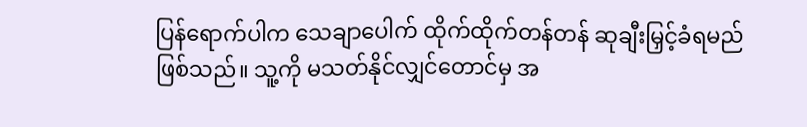ပြန်ရောက်ပါက သေချာပေါက် ထိုက်ထိုက်တန်တန် ဆုချီးမြှင့်ခံရမည် ဖြစ်သည်။ သူ့ကို မသတ်နိုင်လျှင်တောင်မှ အ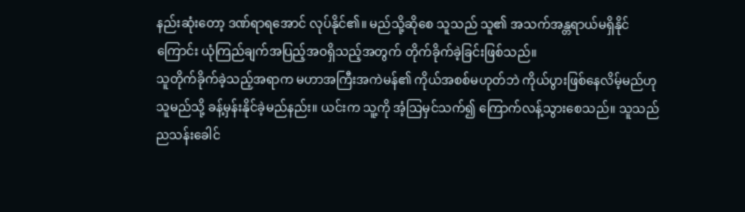နည်းဆုံးတော့ ဒဏ်ရာရအောင် လုပ်နိုင်၏။ မည်သို့ဆိုစေ သူသည် သူ၏ အသက်အန္တရာယ်မရှိနိုင်ကြောင်း ယုံကြည်ချက်အပြည့်အဝရှိသည့်အတွက် တိုက်ခိုက်ခဲ့ခြင်းဖြစ်သည်။
သူတိုက်ခိုက်ခဲ့သည့်အရာက မဟာအကြီးအကဲမန်၏ ကိုယ်အစစ်မဟုတ်ဘဲ ကိုယ်ပွားဖြစ်နေလိမ့်မည်ဟု သူမည်သို့ ခန့်မှန်းနိုင်ခဲ့မည်နည်း။ ယင်းက သူ့ကို အံ့သြမှင်သက်၍ ကြောက်လန့်သွားစေသည်။ သူသည် ညသန်းခေါင်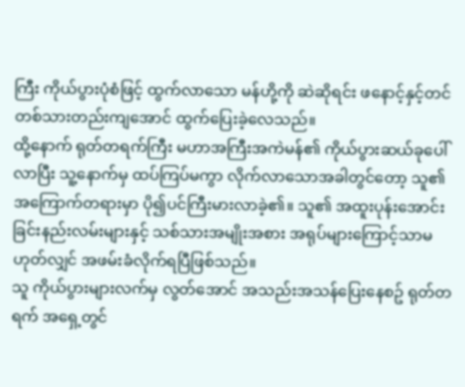ကြီး ကိုယ်ပွားပုံစံဖြင့် ထွက်လာသော မန်ဟို့ကို ဆဲဆိုရင်း ဖနောင့်နှင့်တင် တစ်သားတည်းကျအောင် ထွက်ပြေးခဲ့လေသည်။
ထို့နောက် ရုတ်တရက်ကြီး မဟာအကြီးအကဲမန်၏ ကိုယ်ပွားဆယ်ခုပေါ်လာပြီး သူ့နောက်မှ ထပ်ကြပ်မကွာ လိုက်လာသောအခါတွင်တော့ သူ၏အကြောက်တရားမှာ ပို၍ပင်ကြီးမားလာခဲ့၏။ သူ၏ အထူးပုန်းအောင်းခြင်းနည်းလမ်းများနှင့် သစ်သားအမျိုးအစား အရုပ်များကြောင့်သာမဟုတ်လျှင် အဖမ်းခံလိုက်ရပြီဖြစ်သည်။
သူ ကိုယ်ပွားများလက်မှ လွတ်အောင် အသည်းအသန်ပြေးနေစဥ် ရုတ်တရက် အရှေ့တွင်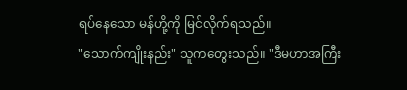ရပ်နေသော မန်ဟို့ကို မြင်လိုက်ရသည်။
"သောက်ကျိုးနည်း" သူကတွေးသည်။ "ဒီမဟာအကြီး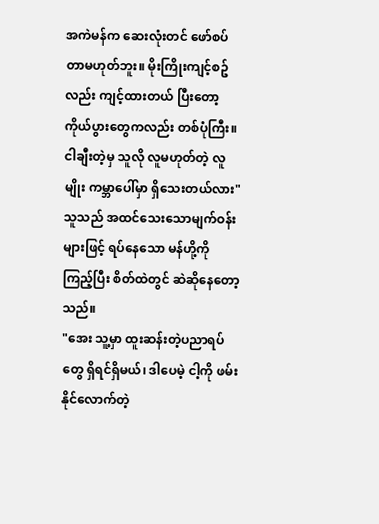အကဲမန်က ဆေးလုံးတင် ဖော်စပ်တာမဟုတ်ဘူး။ မိုးကြိုးကျင့်စဥ်လည်း ကျင့်ထားတယ် ပြီးတော့ ကိုယ်ပွားတွေကလည်း တစ်ပုံကြီး။ ငါချီးတဲ့မှ သူလို လူမဟုတ်တဲ့ လူမျိုး ကမ္ဘာပေါ်မှာ ရှိသေးတယ်လား"
သူသည် အထင်သေးသောမျက်ဝန်းများဖြင့် ရပ်နေသော မန်ဟို့ကို ကြည့်ပြီး စိတ်ထဲတွင် ဆဲဆိုနေတော့သည်။
"အေး သူ့မှာ ထူးဆန်းတဲ့ပညာရပ်တွေ ရှိရင်ရှိမယ်၊ ဒါပေမဲ့ ငါ့ကို ဖမ်းနိုင်လောက်တဲ့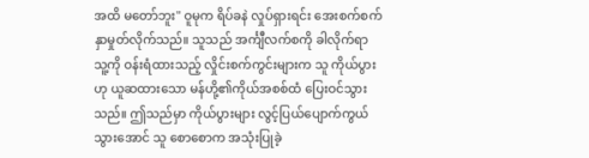အထိ မတော်ဘူး" ဝူမုက ရိပ်ခနဲ လှုပ်ရှားရင်း အေးစက်စက် နှာမှုတ်လိုက်သည်။ သူသည် အင်္ကျီလက်စကို ခါလိုက်ရာ သူ့ကို ဝန်းရံထားသည့် လှိုင်းစက်ကွင်းများက သူ ကိုယ်ပွားဟု ယူဆထားသော မန်ဟို့၏ကိုယ်အစစ်ထံ ပြေးဝင်သွားသည်။ ဤသည်မှာ ကိုယ်ပွားများ လွင့်ပြယ်ပျောက်ကွယ်သွားအောင် သူ စောစောက အသုံးပြုခဲ့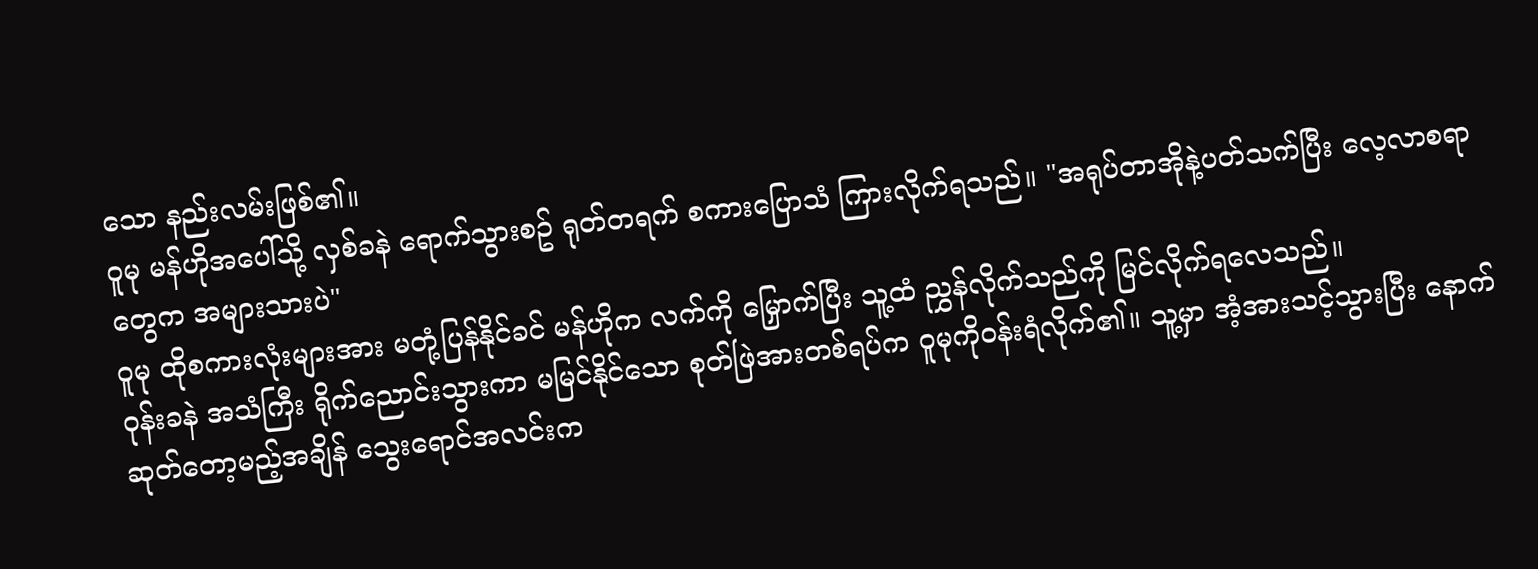သော နည်းလမ်းဖြစ်၏။
ဝူမု မန်ဟိုအပေါ်သို့ လှစ်ခနဲ ရောက်သွားစဥ် ရုတ်တရက် စကားပြောသံ ကြားလိုက်ရသည်။ "အရုပ်တာအိုနဲ့ပတ်သက်ပြီး လေ့လာစရာတွေက အများသားပဲ"
ဝူမု ထိုစကားလုံးများအား မတုံ့ပြန်နိုင်ခင် မန်ဟိုက လက်ကို မြှောက်ပြီး သူ့ထံ ညွှန်လိုက်သည်ကို မြင်လိုက်ရလေသည်။
ဝုန်းခနဲ အသံကြီး ရိုက်ညောင်းသွားကာ မမြင်နိုင်သော စုတ်ဖြဲအားတစ်ရပ်က ဝူမုကိုဝန်းရံလိုက်၏။ သူ့မှာ အံ့အားသင့်သွားပြီး နောက်ဆုတ်တော့မည့်အချိန် သွေးရောင်အလင်းက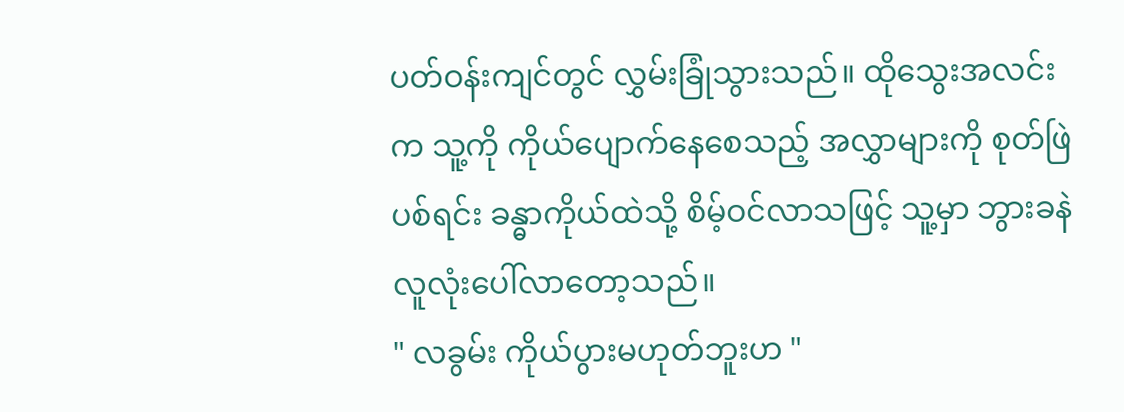ပတ်ဝန်းကျင်တွင် လွှမ်းခြုံသွားသည်။ ထိုသွေးအလင်းက သူ့ကို ကိုယ်ပျောက်နေစေသည့် အလွှာများကို စုတ်ဖြဲပစ်ရင်း ခန္ဓာကိုယ်ထဲသို့ စိမ့်ဝင်လာသဖြင့် သူ့မှာ ဘွားခနဲ လူလုံးပေါ်လာတော့သည်။
" လခွမ်း ကိုယ်ပွားမဟုတ်ဘူးဟ "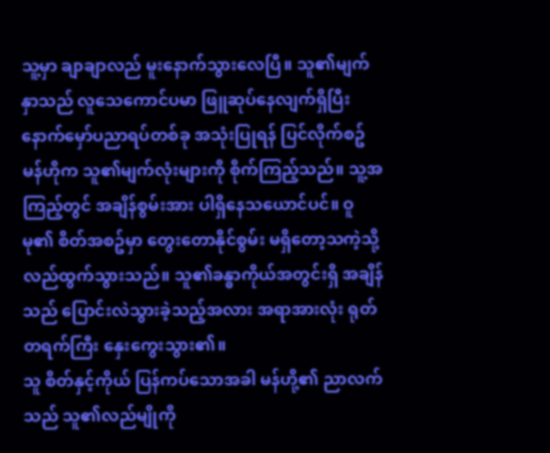သူ့မှာ ချာချာလည် မူးနောက်သွားလေပြီ။ သူ၏မျက်နှာသည် လူသေကောင်ပမာ ဖြူဆုပ်နေလျက်ရှိပြီး နောက်မှော်ပညာရပ်တစ်ခု အသုံးပြုရန် ပြင်လိုက်စဥ် မန်ဟိုက သူ၏မျက်လုံးများကို စိုက်ကြည့်သည်။ သူ့အကြည့်တွင် အချိန်စွမ်းအား ပါရှိနေသယောင်ပင်။ ဝူမု၏ စိတ်အစဥ်မှာ တွေးတောနိုင်စွမ်း မရှိတော့သကဲ့သို့ လည်ထွက်သွားသည်။ သူ၏ခန္ဓာကိုယ်အတွင်းရှိ အချိန်သည် ပြောင်းလဲသွားခဲ့သည့်အလား အရာအားလုံး ရုတ်တရက်ကြီး နှေးကွေးသွား၏။
သူ စိတ်နှင့်ကိုယ် ပြန်ကပ်သောအခါ မန်ဟို့၏ ညာလက်သည် သူ၏လည်မျိုကို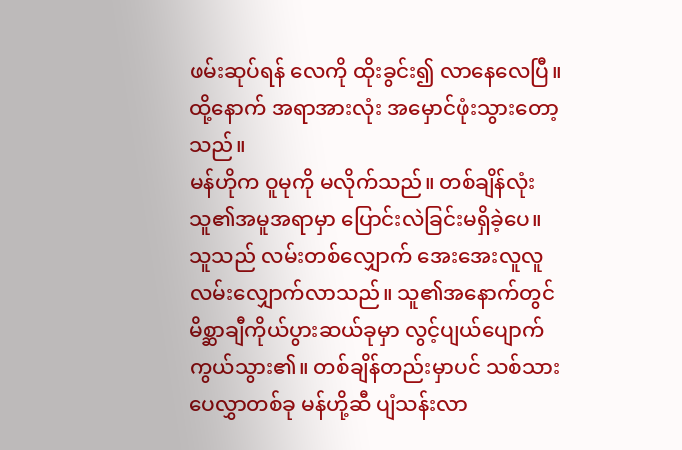ဖမ်းဆုပ်ရန် လေကို ထိုးခွင်း၍ လာနေလေပြီ။ ထို့နောက် အရာအားလုံး အမှောင်ဖုံးသွားတော့သည်။
မန်ဟိုက ဝူမုကို မလိုက်သည်။ တစ်ချိန်လုံး သူ၏အမူအရာမှာ ပြောင်းလဲခြင်းမရှိခဲ့ပေ။ သူသည် လမ်းတစ်လျှောက် အေးအေးလူလူ လမ်းလျှောက်လာသည်။ သူ၏အနောက်တွင် မိစ္ဆာချီကိုယ်ပွားဆယ်ခုမှာ လွင့်ပျယ်ပျောက်ကွယ်သွား၏။ တစ်ချိန်တည်းမှာပင် သစ်သားပေလွှာတစ်ခု မန်ဟို့ဆီ ပျံသန်းလာ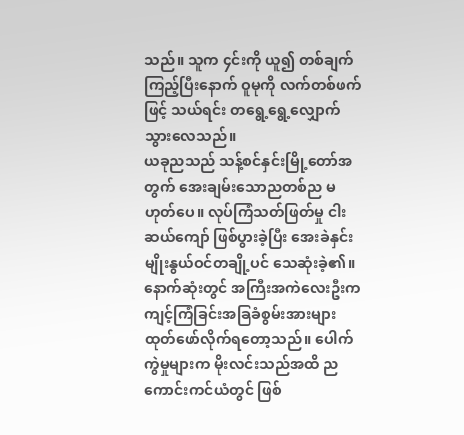သည်။ သူက ၄င်းကို ယူ၍ တစ်ချက်ကြည့်ပြီးနောက် ဝူမုကို လက်တစ်ဖက်ဖြင့် သယ်ရင်း တရွေ့ရွေ့လျှောက်သွားလေသည်။
ယခုညသည် သန့်စင်နှင်းမြို့တော်အတွက် အေးချမ်းသောညတစ်ည မဟုတ်ပေ။ လုပ်ကြံသတ်ဖြတ်မှု ငါးဆယ်ကျော် ဖြစ်ပွားခဲ့ပြီး အေးခဲနှင်းမျိုးနွယ်ဝင်တချို့ပင် သေဆုံးခဲ့၏။
နောက်ဆုံးတွင် အကြီးအကဲလေးဦးက ကျင့်ကြံခြင်းအခြခံစွမ်းအားများ ထုတ်ဖော်လိုက်ရတော့သည်။ ပေါက်ကွဲမှုများက မိုးလင်းသည်အထိ ညကောင်းကင်ယံတွင် ဖြစ်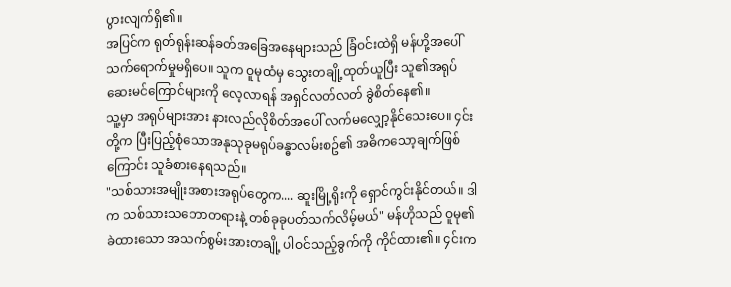ပွားလျက်ရှိ၏။
အပြင်က ရုတ်ရုန်းဆန်ခတ်အခြေအနေများသည် ခြံဝင်းထဲရှိ မန်ဟို့အပေါ် သက်ရောက်မှုမရှိပေ။ သူက ဝူမုထံမှ သွေးတချို့ထုတ်ယူပြီး သူ၏အရုပ်ဆေးမင်ကြောင်များကို လေ့လာရန် အရှင်လတ်လတ် ခွဲစိတ်နေ၏။
သူ့မှာ အရုပ်များအား နားလည်လိုစိတ်အပေါ် လက်မလျှော့နိုင်သေးပေ။ ၄င်းတို့က ပြီးပြည့်စုံသောအနုသုခုမရုပ်ခန္ဓာလမ်းစဥ်၏ အဓိကသော့ချက်ဖြစ်ကြောင်း သူခံစားနေရသည်။
"သစ်သားအမျိုးအစားအရုပ်တွေက.... ဆူးမြို့ရိုးကို ရှောင်ကွင်းနိုင်တယ်။ ဒါက သစ်သားသဘောတရားနဲ့ တစ်ခုခုပတ်သက်လိမ့်မယ်" မန်ဟိုသည် ဝူမု၏ ခဲထားသော အသက်စွမ်းအားတချို့ ပါဝင်သည့်ခွက်ကို ကိုင်ထား၏။ ၄င်းက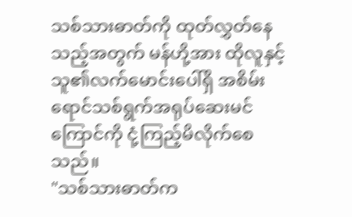သစ်သားဓာတ်ကို ထုတ်လွှတ်နေသည့်အတွက် မန်ဟို့အား ထိုလူနှင့် သူ၏လက်မောင်းပေါ်ရှိ အစိမ်းရောင်သစ်ရွက်အရုပ်ဆေးမင်ကြောင်ကို ငုံ့ကြည့်မိလိုက်စေသည်။
"သစ်သားဓာတ်က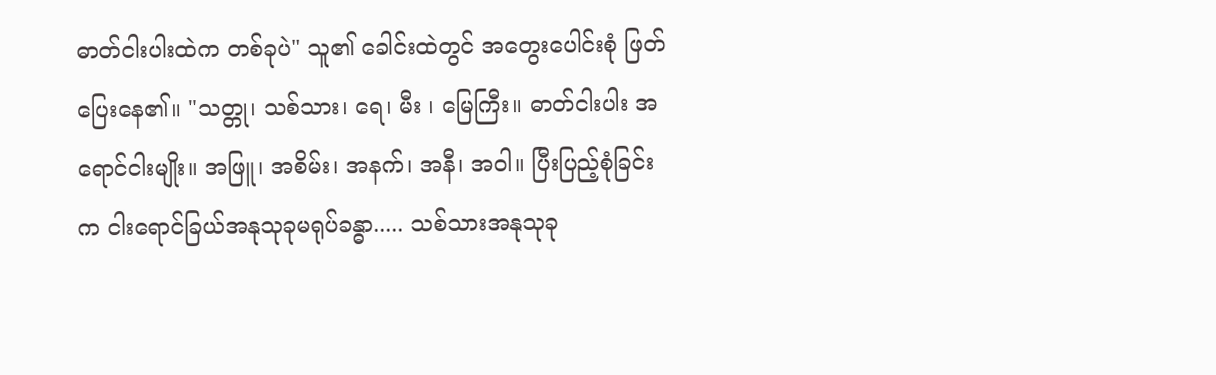ဓာတ်ငါးပါးထဲက တစ်ခုပဲ" သူ၏ ခေါင်းထဲတွင် အတွေးပေါင်းစုံ ဖြတ်ပြေးနေ၏။ "သတ္တု၊ သစ်သား၊ ရေ၊ မီး ၊ မြေကြီး။ ဓာတ်ငါးပါး အရောင်ငါးမျိုး။ အဖြူ၊ အစိမ်း၊ အနက်၊ အနီ၊ အဝါ။ ပြီးပြည့်စုံခြင်းက ငါးရောင်ခြယ်အနုသုခုမရုပ်ခန္ဓာ..... သစ်သားအနုသုခု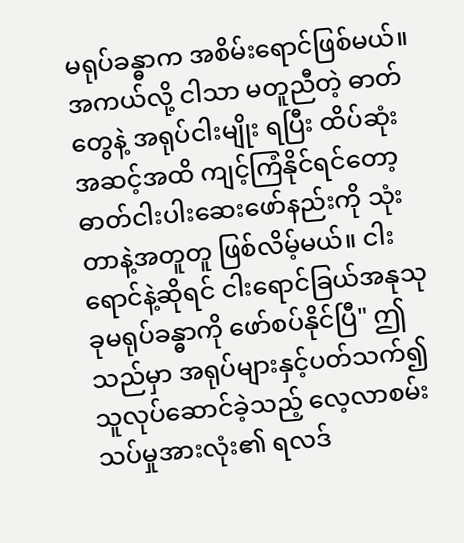မရုပ်ခန္ဓာက အစိမ်းရောင်ဖြစ်မယ်။ အကယ်လို့ ငါသာ မတူညီတဲ့ ဓာတ်တွေနဲ့ အရုပ်ငါးမျိုး ရပြီး ထိပ်ဆုံးအဆင့်အထိ ကျင့်ကြံနိုင်ရင်တော့ ဓာတ်ငါးပါးဆေးဖော်နည်းကို သုံးတာနဲ့အတူတူ ဖြစ်လိမ့်မယ်။ ငါးရောင်နဲ့ဆိုရင် ငါးရောင်ခြယ်အနုသုခုမရုပ်ခန္ဓာကို ဖော်စပ်နိုင်ပြီ" ဤသည်မှာ အရုပ်များနှင့်ပတ်သက်၍ သူလုပ်ဆောင်ခဲ့သည့် လေ့လာစမ်းသပ်မှုအားလုံး၏ ရလဒ်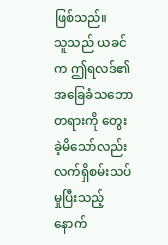ဖြစ်သည်။
သူသည် ယခင်က ဤရလဒ်၏ အခြေခံသဘောတရားကို တွေးခဲ့မိသော်လည်း လက်ရှိစမ်းသပ်မှုပြီးသည့်နောက်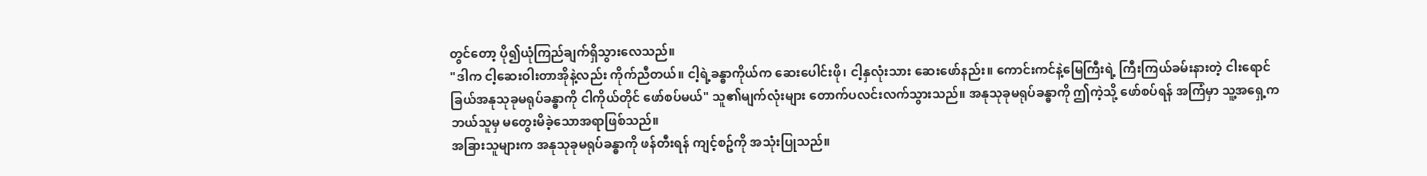တွင်တော့ ပို၍ယုံကြည်ချက်ရှိသွားလေသည်။
"ဒါက ငါ့ဆေးဝါးတာအိုနဲ့လည်း ကိုက်ညီတယ်။ ငါ့ရဲ့ခန္ဓာကိုယ်က ဆေးပေါင်းဖို၊ ငါ့နှလုံးသား ဆေးဖော်နည်း။ ကောင်းကင်နဲ့မြေကြီးရဲ့ ကြီးကြယ်ခမ်းနားတဲ့ ငါးရောင်ခြယ်အနုသုခုမရုပ်ခန္ဓာကို ငါကိုယ်တိုင် ဖော်စပ်မယ်" သူ၏မျက်လုံးများ တောက်ပလင်းလက်သွားသည်။ အနုသုခုမရုပ်ခန္ဓာကို ဤကဲ့သို့ ဖော်စပ်ရန် အကြံမှာ သူ့အရှေ့က ဘယ်သူမှ မတွေးမိခဲ့သောအရာဖြစ်သည်။
အခြားသူများက အနုသုခုမရုပ်ခန္ဓာကို ဖန်တီးရန် ကျင့်စဥ်ကို အသုံးပြုသည်။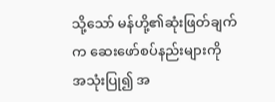သို့သော် မန်ဟို့၏ဆုံးဖြတ်ချက်က ဆေးဖော်စပ်နည်းများကို အသုံးပြု၍ အ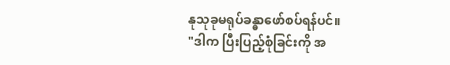နုသုခုမရုပ်ခန္ဓာဖော်စပ်ရန်ပင်။
"ဒါက ပြီးပြည့်စုံခြင်းကို အ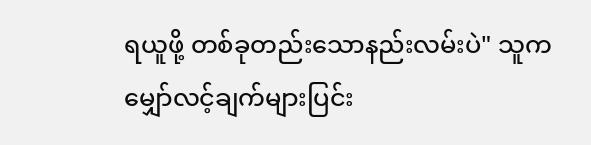ရယူဖို့ တစ်ခုတည်းသောနည်းလမ်းပဲ" သူက မျှော်လင့်ချက်များပြင်း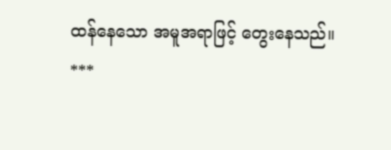ထန်နေသော အမူအရာဖြင့် တွေးနေသည်။
***